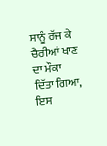ਸਾਨੂੰ ਰੱਜ ਕੇ ਚੈਰੀਆਂ ਖਾਣ ਦਾ ਮੌਕਾ ਦਿੱਤਾ ਗਿਆ, ਇਸ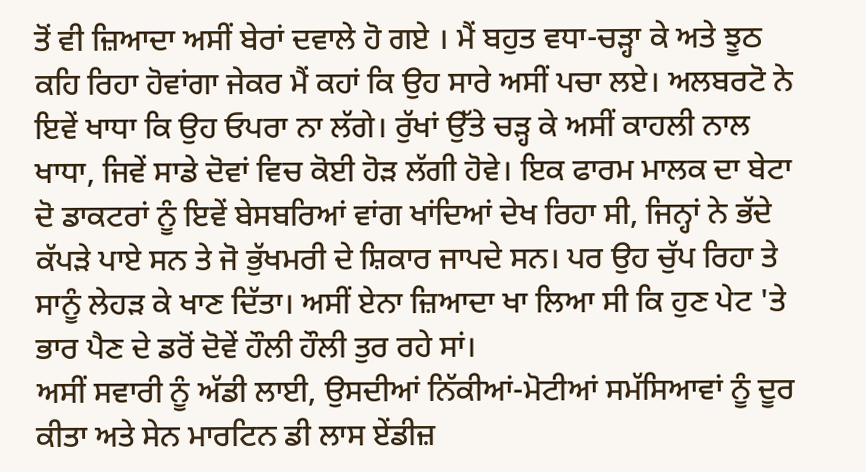ਤੋਂ ਵੀ ਜ਼ਿਆਦਾ ਅਸੀਂ ਬੇਰਾਂ ਦਵਾਲੇ ਹੋ ਗਏ । ਮੈਂ ਬਹੁਤ ਵਧਾ-ਚੜ੍ਹਾ ਕੇ ਅਤੇ ਝੂਠ ਕਹਿ ਰਿਹਾ ਹੋਵਾਂਗਾ ਜੇਕਰ ਮੈਂ ਕਹਾਂ ਕਿ ਉਹ ਸਾਰੇ ਅਸੀਂ ਪਚਾ ਲਏ। ਅਲਬਰਟੋ ਨੇ ਇਵੇਂ ਖਾਧਾ ਕਿ ਉਹ ਓਪਰਾ ਨਾ ਲੱਗੇ। ਰੁੱਖਾਂ ਉੱਤੇ ਚੜ੍ਹ ਕੇ ਅਸੀਂ ਕਾਹਲੀ ਨਾਲ ਖਾਧਾ, ਜਿਵੇਂ ਸਾਡੇ ਦੋਵਾਂ ਵਿਚ ਕੋਈ ਹੋੜ ਲੱਗੀ ਹੋਵੇ। ਇਕ ਫਾਰਮ ਮਾਲਕ ਦਾ ਬੇਟਾ ਦੋ ਡਾਕਟਰਾਂ ਨੂੰ ਇਵੇਂ ਬੇਸਬਰਿਆਂ ਵਾਂਗ ਖਾਂਦਿਆਂ ਦੇਖ ਰਿਹਾ ਸੀ, ਜਿਨ੍ਹਾਂ ਨੇ ਭੱਦੇ ਕੱਪੜੇ ਪਾਏ ਸਨ ਤੇ ਜੋ ਭੁੱਖਮਰੀ ਦੇ ਸ਼ਿਕਾਰ ਜਾਪਦੇ ਸਨ। ਪਰ ਉਹ ਚੁੱਪ ਰਿਹਾ ਤੇ ਸਾਨੂੰ ਲੇਹੜ ਕੇ ਖਾਣ ਦਿੱਤਾ। ਅਸੀਂ ਏਨਾ ਜ਼ਿਆਦਾ ਖਾ ਲਿਆ ਸੀ ਕਿ ਹੁਣ ਪੇਟ 'ਤੇ ਭਾਰ ਪੈਣ ਦੇ ਡਰੋਂ ਦੋਵੇਂ ਹੌਲੀ ਹੌਲੀ ਤੁਰ ਰਹੇ ਸਾਂ।
ਅਸੀਂ ਸਵਾਰੀ ਨੂੰ ਅੱਡੀ ਲਾਈ, ਉਸਦੀਆਂ ਨਿੱਕੀਆਂ-ਮੋਟੀਆਂ ਸਮੱਸਿਆਵਾਂ ਨੂੰ ਦੂਰ ਕੀਤਾ ਅਤੇ ਸੇਨ ਮਾਰਟਿਨ ਡੀ ਲਾਸ ਏਂਡੀਜ਼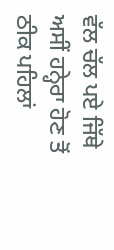ਵੱਲ ਚੱਲ ਪਏ ਜਿੱਥੇ ਅਸੀਂ ਹਨ੍ਹੇਰਾ ਹੋਣ ਤੋਂ ਠੀਕ ਪਹਿਲਾਂ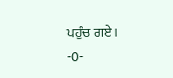ਪਹੁੰਚ ਗਏ।
-0-